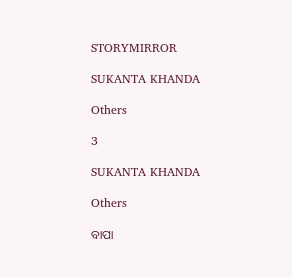STORYMIRROR

SUKANTA KHANDA

Others

3

SUKANTA KHANDA

Others

ବାପା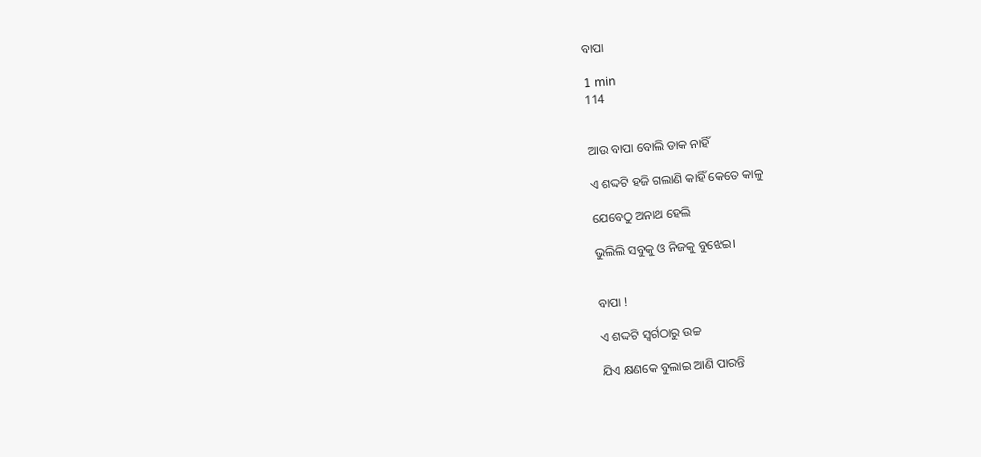ବାପା

1 min
114


ଆଉ ବାପା ବୋଲି ଡାକ ନାହିଁ

ଏ ଶଦ୍ଦଟି ହଜି ଗଲାଣି କାହିଁ କେତେ କାଳୁ

ଯେବେଠୁ ଅନାଥ ହେଲି

ଭୁଲିଲି ସବୁକୁ ଓ ନିଜକୁ ବୁଝେଇ।


ବାପା !

ଏ ଶଦ୍ଦଟି ସ୍ବର୍ଗଠାରୁ ଉଚ୍ଚ

ଯିଏ କ୍ଷଣକେ ବୁଲାଇ ଆଣି ପାରନ୍ତି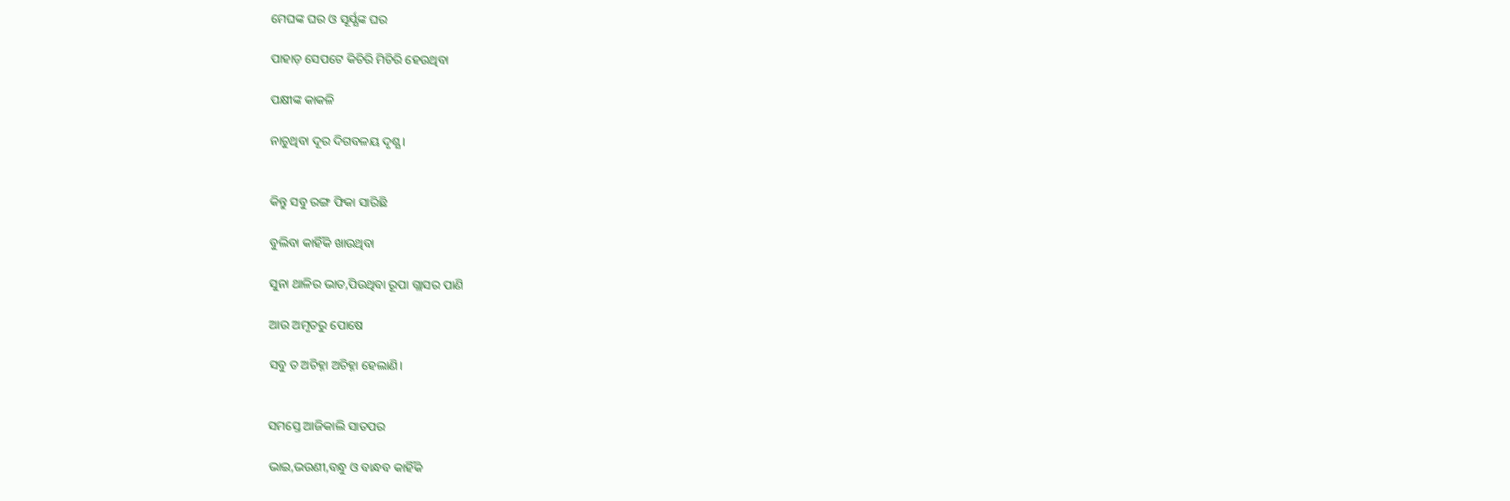ମେଘଙ୍କ ଘର ଓ ସୂର୍ଯ୍ଯଙ୍କ ଘର

ପାହାଡ଼ ସେପଟେ କିଚିରି ମିଚିରି ହେଉଥିବା

ପକ୍ଷୀଙ୍କ କାକଳି

ନାଚୁଥିବା ଦୂର ଦିଗବଳୟ ଦୃଶ୍ଯ।


କିନ୍ତୁ ସବୁ ରଙ୍ଗ ଫିକା ସାରିଛି

ବୁଲିବା କାହିଁକି ଖାଉଥିବା

ସୁନା ଥାଳିର ଭାତ,ପିଉଥିବା ରୂପା ଗ୍ଲାସର ପାଣି

ଆଉ ଅମୃତରୁ ପୋଷେ

ସବୁ ତ ଅଚିହ୍ନା ଅଚିହ୍ନା ହେଲାଣି।


ସମସ୍ତେ ଆଜିକାଲି ସାତପର

ଭାଇ,ଭଉଣୀ,ବନ୍ଧୁ ଓ ବାନ୍ଧବ କାହିଁକି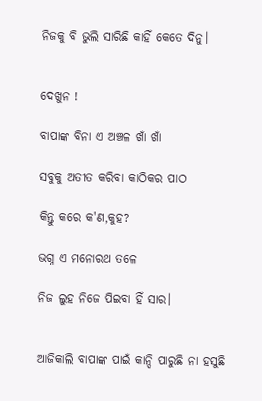ନିଜକୁ ବି ଭୁଲି ସାରିଛି କାହିଁ କେତେ ଦିନୁ।


ଦେଖୁନ !

ବାପାଙ୍କ ବିନା ଏ ଅଞ୍ଚଳ ଖାଁ ଖାଁ

ସବୁକୁ ଅତୀତ କରିବା କାଠିକର ପାଠ

କିନ୍ତୁ କରେ କ'ଣ,କୁହ?

ଭଗ୍ନ ଏ ମନୋରଥ ତଳେ

ନିଜ ଲୁହ ନିଜେ ପିଇବା ହିଁ ସାର।


ଆଜିକାଲି ବାପାଙ୍କ ପାଇଁ କାନ୍ଦି ପାରୁଛି ନା ହସୁଛି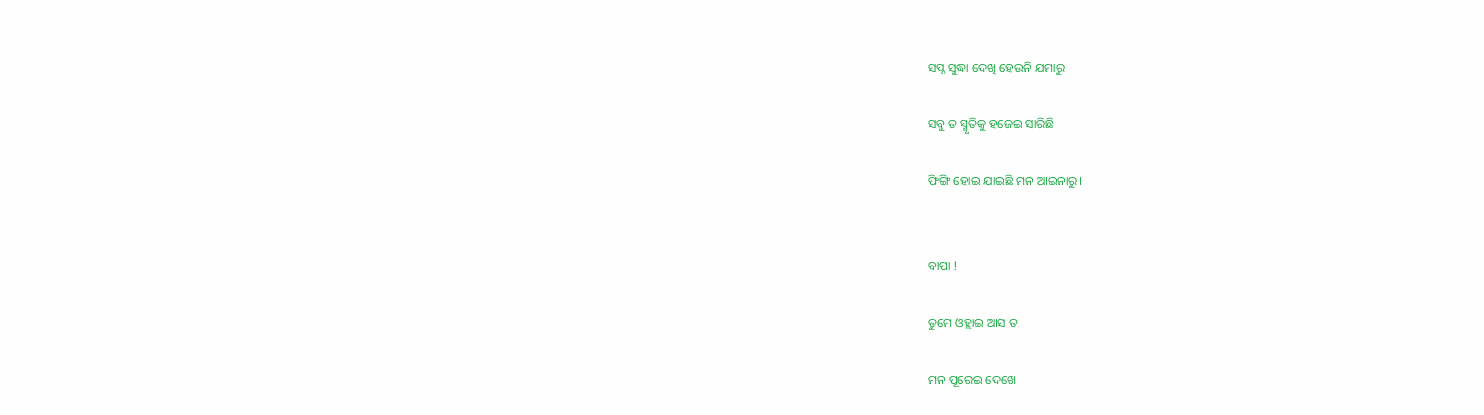ସପ୍ନ ସୁଦ୍ଧା ଦେଖି ହେଉନି ଯମାରୁ

ସବୁ ତ ସ୍ମୃତିକୁ ହଜେଇ ସାରିଛି

ଫିଙ୍ଗି ହୋଇ ଯାଇଛି ମନ ଆଇନାରୁ।


ବାପା !

ତୁମେ ଓହ୍ଲାଇ ଆସ ତ

ମନ ପୂରେଇ ଦେଖେ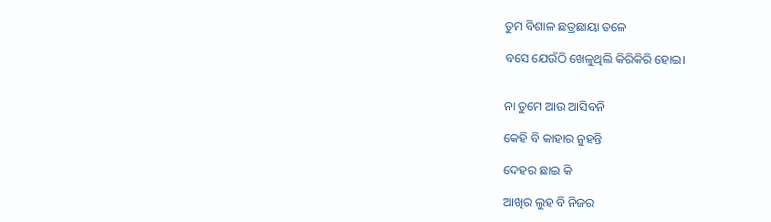ତୁମ ବିଶାଳ ଛତ୍ରଛାୟା ତଳେ

ବସେ ଯେଉଁଠି ଖେଳୁଥିଲି କିରିକିରି ହୋଇ।


ନା ତୁମେ ଆଉ ଆସିବନି

କେହି ବି କାହାର ନୁହନ୍ତି

ଦେହର ଛାଇ କି

ଆଖିର ଲୁହ ବି ନିଜର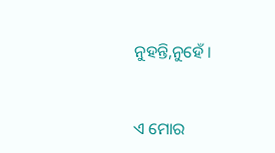ନୁହନ୍ତି,ନୁହେଁ ।


ଏ ମୋର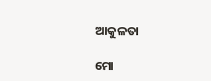ଆକୁଳତା

ମୋ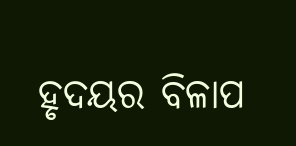ହୃଦୟର ବିଳାପ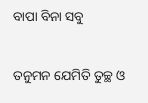ବାପା ବିନା ସବୁ

ତନୁମନ ଯେମିତି ତୁଚ୍ଛ ଓ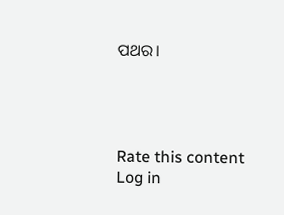ପଥର।




Rate this content
Log in